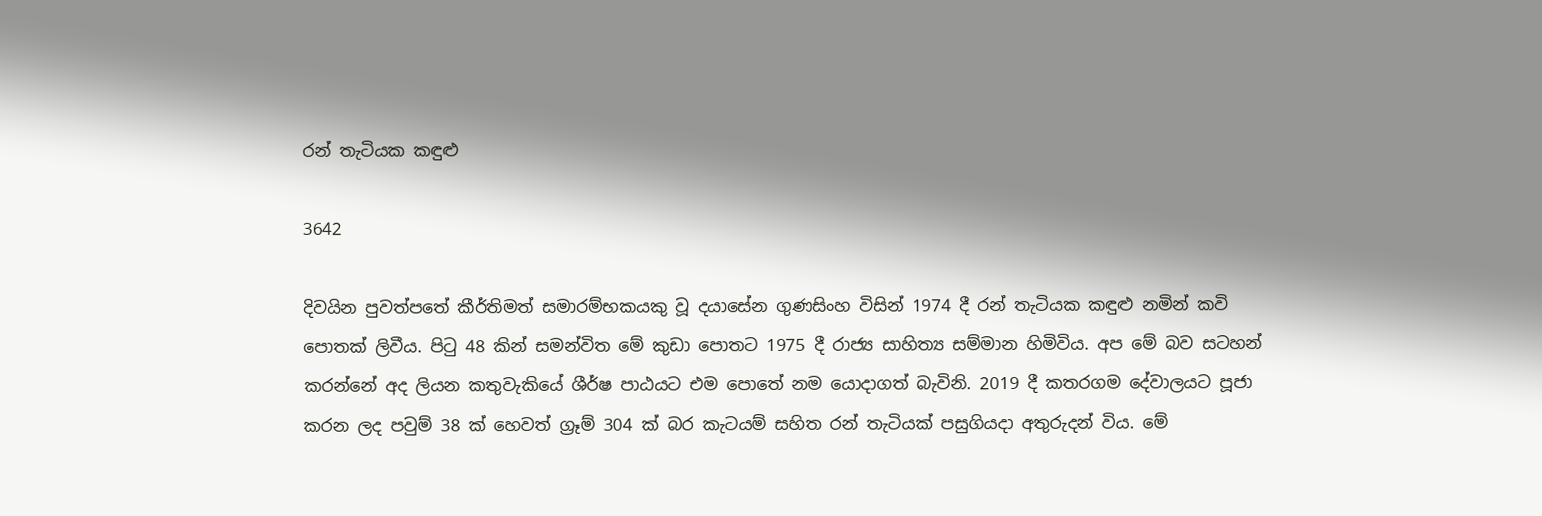රන් තැටියක කඳුළු

3642

දිවයින පුවත්පතේ කීර්තිමත් සමාරම්භකයකු වූ දයාසේන ගුණසිංහ විසින් 1974 දී රන් තැටියක කඳුළු නමින් කවි පොතක් ලිවීය. පිටු 48 කින් සමන්විත මේ කුඩා පොතට 1975 දී රාජ්‍ය සාහිත්‍ය සම්මාන හිමිවිය. අප මේ බව සටහන් කරන්නේ අද ලියන කතුවැකියේ ශීර්ෂ පාඨයට එම පොතේ නම යොදාගත් බැවිනි. 2019 දී කතරගම දේවාලයට පූජා කරන ලද පවුම් 38 ක් හෙවත් ග්‍රෑම් 304 ක් බර කැටයම් සහිත රන් තැටියක් පසුගියදා අතුරුදන් විය. මේ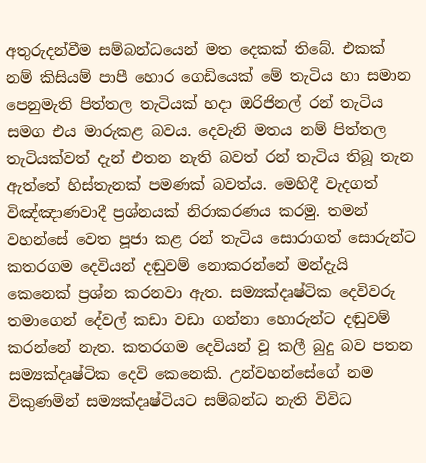අතුරුදන්වීම සම්බන්ධයෙන් මත දෙකක් තිබේ. එකක් නම් කිසියම් පාපී හොර ගෙඩියෙක් මේ තැටිය හා සමාන පෙනුමැති පිත්තල තැටියක් හදා ඔරිජිනල් රන් තැටිය සමග එය මාරුකළ බවය. දෙවැනි මතය නම් පිත්තල තැටියක්වත් දැන් එතන නැති බවත් රන් තැටිය තිබූ තැන ඇත්තේ හිස්තැනක් පමණක් බවත්ය. මෙහිදී වැදගත් විඤ්ඤාණවාදී ප්‍රශ්නයක් නිරාකරණය කරමු. තමන් වහන්සේ වෙත පූජා කළ රන් තැටිය සොරාගත් සොරුන්ට කතරගම දෙවියන් දඬුවම් නොකරන්නේ මන්දැයි කෙනෙක් ප්‍රශ්න කරනවා ඇත. සම්‍යක්දෘෂ්ටික දෙවිවරු තමාගෙන් දේවල් කඩා වඩා ගන්නා හොරුන්ට දඬුවම් කරන්නේ නැත. කතරගම දෙවියන් වූ කලී බුදු බව පතන සම්‍යක්දෘෂ්ටික දෙවි කෙනෙකි. උන්වහන්සේගේ නම විකුණමින් සම්‍යක්දෘෂ්ටියට සම්බන්ධ නැති විවිධ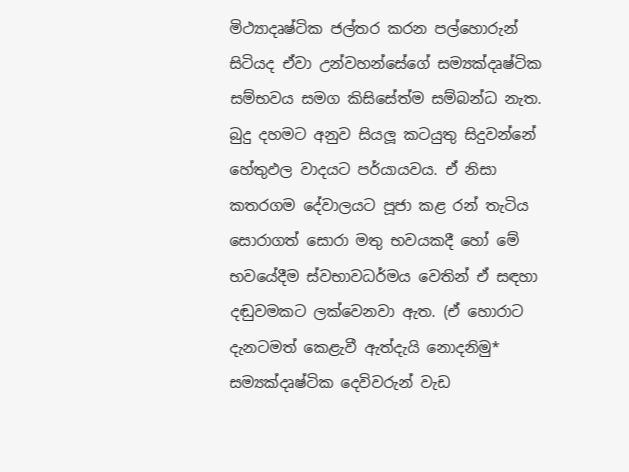මිථ්‍යාදෘෂ්ටික ජල්තර කරන පල්හොරුන් සිටියද ඒවා උන්වහන්සේගේ සම්‍යක්දෘෂ්ටික සම්භවය සමග කිසිසේත්ම සම්බන්ධ නැත. බුදු දහමට අනුව සියලූ කටයුතු සිදුවන්නේ හේතුඵල වාදයට පර්යායවය. ඒ නිසා කතරගම දේවාලයට පූජා කළ රන් තැටිය සොරාගත් සොරා මතු භවයකදී හෝ මේ භවයේදීම ස්වභාවධර්මය වෙතින් ඒ සඳහා දඬුවමකට ලක්වෙනවා ඇත. (ඒ හොරාට දැනටමත් කෙළැවී ඇත්දැයි නොදනිමු* සම්‍යක්දෘෂ්ටික දෙවිවරුන් වැඩ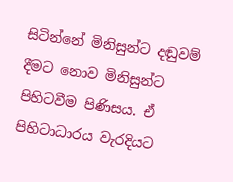සිටින්නේ මිනිසුන්ට දඬුවම් දීමට නොව මිනිසුන්ට පිහිටවීම පිණිසය. ඒ පිහිටාධාරය වැරදියට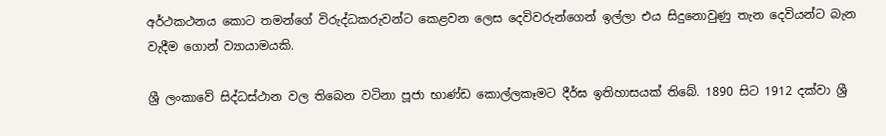අර්ථකථනය කොට තමන්ගේ විරුද්ධකරුවන්ට කෙළවන ලෙස දෙවිවරුන්ගෙන් ඉල්ලා එය සිදුනොවුණු තැන දෙවියන්ට බැන වැදීම ගොන් ව්‍යායාමයකි.

ශ්‍රී ලංකාවේ සිද්ධස්ථාන වල තිබෙන වටිනා පූජා භාණ්ඩ කොල්ලකෑමට දීර්ඝ ඉතිහාසයක් තිබේ. 1890 සිට 1912 දක්වා ශ්‍රී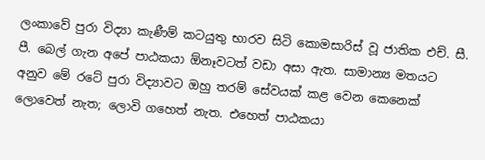ලංකාවේ පුරා විද්‍යා කැණීම් කටයුතු භාරව සිටි කොමසාරිස් වූ ජාතික එච්. සී. පී. බෙල් ගැන අපේ පාඨකයා ඕනෑවටත් වඩා අසා ඇත. සාමාන්‍ය මතයට අනුව මේ රටේ පුරා විද්‍යාවට ඔහු තරම් සේවයක් කළ වෙන කෙනෙක් ලොවෙත් නැත; ලොවි ගහෙත් නැත. එහෙත් පාඨකයා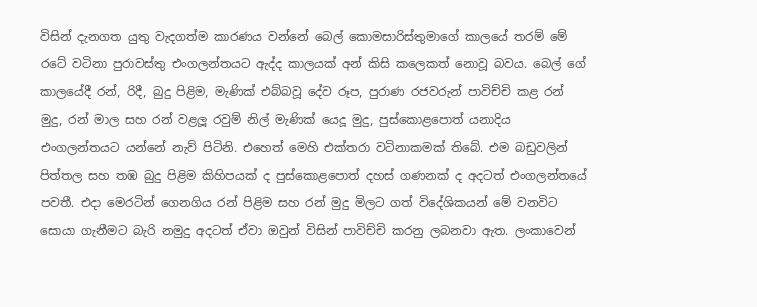විසින් දැනගත යුතු වැදගත්ම කාරණය වන්නේ බෙල් කොමසාරිස්තුමාගේ කාලයේ තරම් මේ රටේ වටිනා පුරාවස්තු එංගලන්තයට ඇද්ද කාලයක් අන් කිසි කලෙකත් නොවූ බවය. බෙල් ගේ කාලයේදී රන්, රිදී, බුදු පිළිම, මැණික් එබ්බවූ දේව රූප, පුරාණ රජවරුන් පාවිච්චි කළ රන් මුදු, රන් මාල සහ රන් වළලූ රවුම් නිල් මැණික් යෙදූ මුදු, පුස්කොළපොත් යනාදිය එංගලන්තයට යන්නේ නැව් පිටිනි. එහෙත් මෙහි එක්තරා වටිනාකමක් තිබේ. එම බඩුවලින් පිත්තල සහ තඹ බුදු පිළිම කිහිපයක් ද පුස්කොළපොත් දහස් ගණනක් ද අදටත් එංගලන්තයේ පවතී. එදා මෙරටින් ගෙනගිය රන් පිළිම සහ රන් මුදු මිලට ගත් විදේශිකයන් මේ වනවිට සොයා ගැනීමට බැරි නමුදු අදටත් ඒවා ඔවුන් විසින් පාවිච්චි කරනු ලබනවා ඇත. ලංකාවෙන්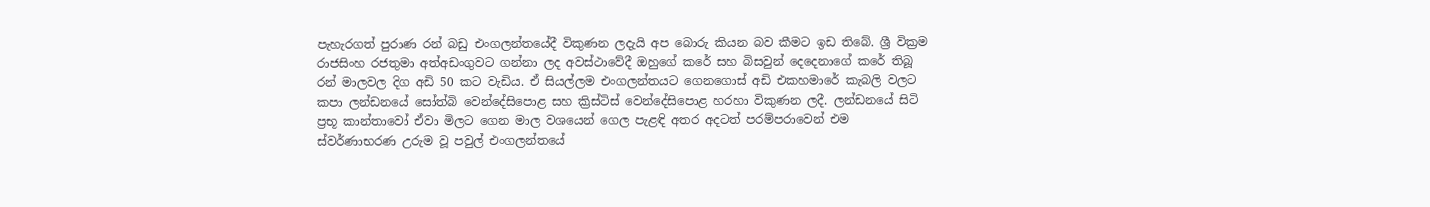පැහැරගත් පුරාණ රන් බඩු එංගලන්තයේදී විකුණන ලදැයි අප බොරු කියන බව කීමට ඉඩ තිබේ. ශ්‍රී වික්‍රම රාජසිංහ රජතුමා අත්අඩංගුවට ගන්නා ලද අවස්ථාවේදී ඔහුගේ කරේ සහ බිසවුන් දෙදෙනාගේ කරේ තිබූ රන් මාලවල දිග අඩි 50 කට වැඩිය. ඒ සියල්ලම එංගලන්තයට ගෙනගොස් අඩි එකහමාරේ කැබලි වලට කපා ලන්ඩනයේ සෝත්බි වෙන්දේසිපොළ සහ ක්‍රිස්ටිස් වෙන්දේසිපොළ හරහා විකුණන ලදී. ලන්ඩනයේ සිටි ප්‍රභූ කාන්තාවෝ ඒවා මිලට ගෙන මාල වශයෙන් ගෙල පැළඳි අතර අදටත් පරම්පරාවෙන් එම ස්වර්ණාභරණ උරුම වූ පවුල් එංගලන්තයේ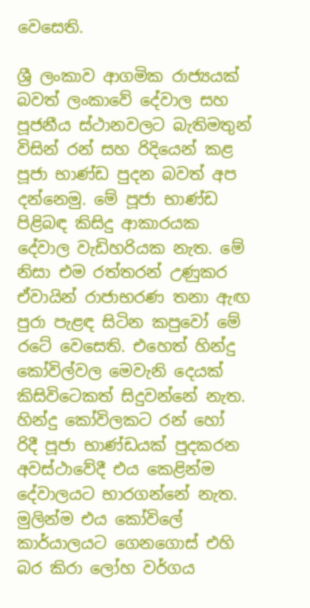වෙසෙති.

ශ්‍රී ලංකාව ආගමික රාජ්‍යයක් බවත් ලංකාවේ දේවාල සහ පූජනීය ස්ථානවලට බැතිමතුන් විසින් රන් සහ රිදියෙන් කළ පූජා භාණ්ඩ පුදන බවත් අප දන්නෙමු. මේ පූජා භාණ්ඩ පිළිබඳ කිසිදු ආකාරයක දේවාල වැඩිහරියක නැත. මේ නිසා එම රත්තරන් උණුකර ඒවායින් රාජාභරණ තනා ඇඟ පුරා පැළඳ සිටින කපුවෝ මේ රටේ වෙසෙති. එහෙත් හින්දු කෝවිල්වල මෙවැනි දෙයක් කිසිවිටෙකත් සිදුවන්නේ නැත. හින්දු කෝවිලකට රන් හෝ රිදී පූජා භාණ්ඩයක් පුදකරන අවස්ථාවේදී එය කෙළින්ම දේවාලයට භාරගන්නේ නැත. මුලින්ම එය කෝවිලේ කාර්යාලයට ගෙනගොස් එහි බර කිරා ලෝහ වර්ගය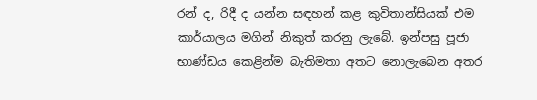රන් ද, රිදී ද යන්න සඳහන් කළ කුවිතාන්සියක් එම කාර්යාලය මගින් නිකුත් කරනු ලැබේ. ඉන්පසු පූජා භාණ්ඩය කෙළින්ම බැතිමතා අතට නොලැබෙන අතර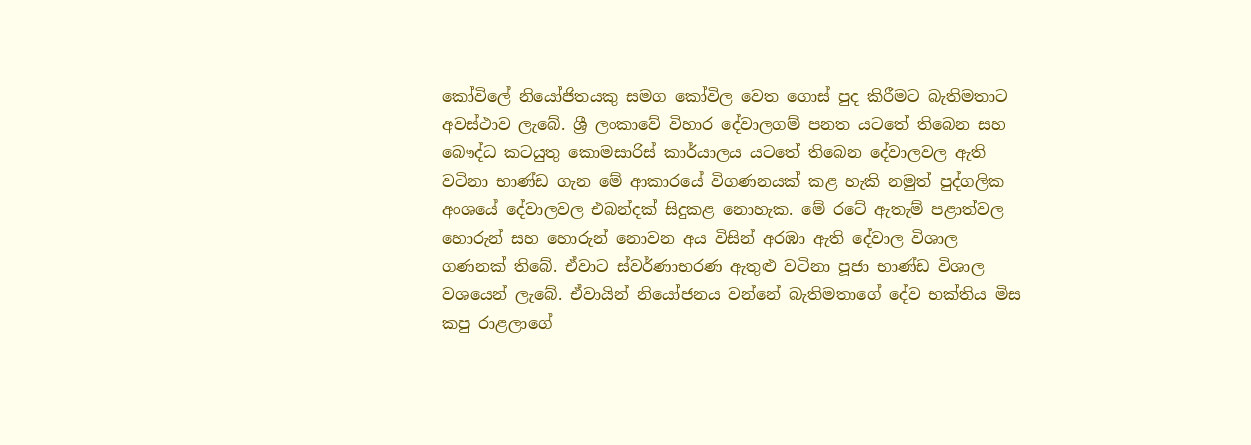කෝවිලේ නියෝජිතයකු සමග කෝවිල වෙත ගොස් පුද කිරීමට බැතිමතාට අවස්ථාව ලැබේ. ශ්‍රී ලංකාවේ විහාර දේවාලගම් පනත යටතේ තිබෙන සහ බෞද්ධ කටයුතු කොමසාරිස් කාර්යාලය යටතේ තිබෙන දේවාලවල ඇති වටිනා භාණ්ඩ ගැන මේ ආකාරයේ විගණනයක් කළ හැකි නමුත් පුද්ගලික අංශයේ දේවාලවල එබන්දක් සිදුකළ නොහැක. මේ රටේ ඇතැම් පළාත්වල හොරුන් සහ හොරුන් නොවන අය විසින් අරඹා ඇති දේවාල විශාල ගණනක් තිබේ. ඒවාට ස්වර්ණාභරණ ඇතුළු වටිනා පූජා භාණ්ඩ විශාල වශයෙන් ලැබේ. ඒවායින් නියෝජනය වන්නේ බැතිමතාගේ දේව භක්තිය මිස කපු රාළලාගේ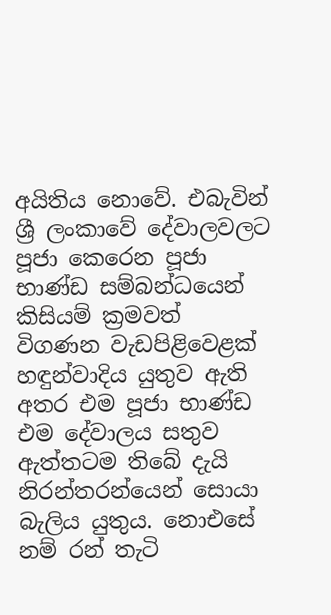අයිතිය නොවේ. එබැවින් ශ්‍රී ලංකාවේ දේවාලවලට පූජා කෙරෙන පූජා භාණ්ඩ සම්බන්ධයෙන් කිසියම් ක්‍රමවත් විගණන වැඩපිළිවෙළක් හඳුන්වාදිය යුතුව ඇති අතර එම පූජා භාණ්ඩ එම දේවාලය සතුව ඇත්තටම තිබේ දැයි නිරන්තරන්යෙන් සොයා බැලිය යුතුය. නොඑසේ නම් රන් තැටි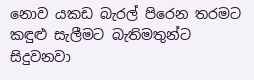නොව යකඩ බැරල් පිරෙන තරමට කඳුළු සැලීමට බැතිමතුන්ට සිදුවනවා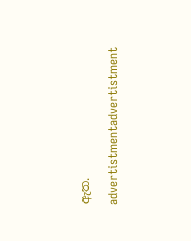ඇත.

advertistmentadvertistment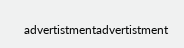advertistmentadvertistment